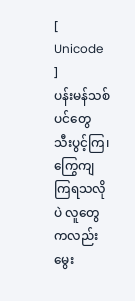[ Unicode ]
ပန်းမန်သစ်ပင်တွေ သီးပွင့်ကြ၊ ကြွေကျကြရသလိုပဲ လူတွေကလည်း မွေး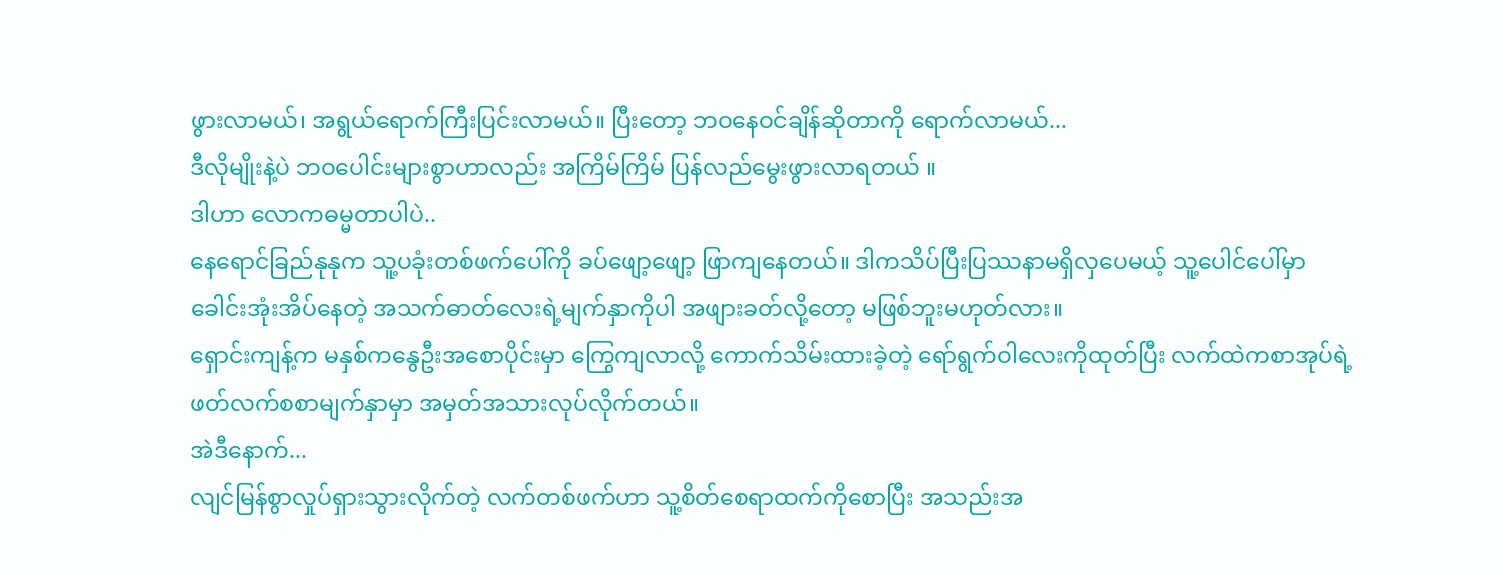ဖွားလာမယ်၊ အရွယ်ရောက်ကြီးပြင်းလာမယ်။ ပြီးတော့ ဘဝနေဝင်ချိန်ဆိုတာကို ရောက်လာမယ်...
ဒီလိုမျိုးနဲ့ပဲ ဘဝပေါင်းများစွာဟာလည်း အကြိမ်ကြိမ် ပြန်လည်မွေးဖွားလာရတယ် ။
ဒါဟာ လောကဓမ္မတာပါပဲ..
နေရောင်ခြည်နုနုက သူ့ပခုံးတစ်ဖက်ပေါ်ကို ခပ်ဖျော့ဖျော့ ဖြာကျနေတယ်။ ဒါကသိပ်ပြီးပြဿနာမရှိလှပေမယ့် သူ့ပေါင်ပေါ်မှာ ခေါင်းအုံးအိပ်နေတဲ့ အသက်ဓာတ်လေးရဲ့မျက်နှာကိုပါ အဖျားခတ်လို့တော့ မဖြစ်ဘူးမဟုတ်လား။
ရှောင်းကျန့်က မနှစ်ကနွေဦးအစောပိုင်းမှာ ကြွေကျလာလို့ ကောက်သိမ်းထားခဲ့တဲ့ ရော်ရွက်ဝါလေးကိုထုတ်ပြီး လက်ထဲကစာအုပ်ရဲ့ ဖတ်လက်စစာမျက်နှာမှာ အမှတ်အသားလုပ်လိုက်တယ်။
အဲဒီနောက်...
လျင်မြန်စွာလှုပ်ရှားသွားလိုက်တဲ့ လက်တစ်ဖက်ဟာ သူ့စိတ်စေရာထက်ကိုစောပြီး အသည်းအ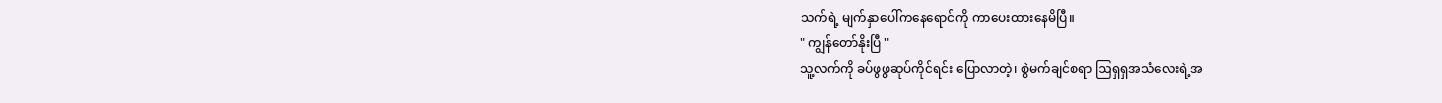သက်ရဲ့ မျက်နှာပေါ်ကနေရောင်ကို ကာပေးထားနေမိပြီ။
" ကျွန်တော်နိုးပြီ "
သူ့လက်ကို ခပ်ဖွဖွဆုပ်ကိုင်ရင်း ပြောလာတဲ့၊ စွဲမက်ချင်စရာ ဩရှရှအသံလေးရဲ့အ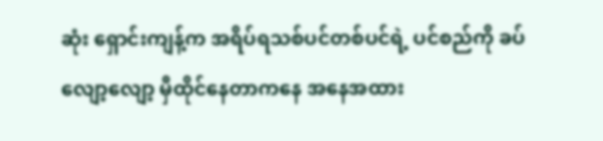ဆုံး ရှောင်းကျန့်က အရိပ်ရသစ်ပင်တစ်ပင်ရဲ့ ပင်စည်ကို ခပ်လျော့လျော့ မှီထိုင်နေတာကနေ အနေအထား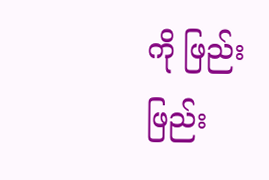ကို ဖြည်းဖြည်း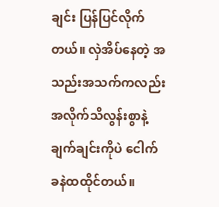ချင်း ပြန်ပြင်လိုက်တယ်။ လှဲအိပ်နေတဲ့ အသည်းအသက်ကလည်း အလိုက်သိလွန်းစွာနဲ့ ချက်ချင်းကိုပဲ ငေါက်ခနဲထထိုင်တယ်။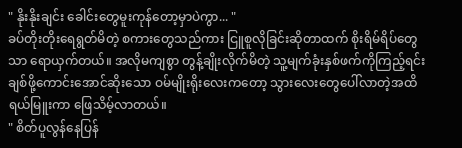" နိုးနိုးချင်း ခေါင်းတွေမူးကုန်တော့မှာပဲကွာ... "
ခပ်တိုးတိုးရေရွတ်မိတဲ့ စကားတွေသည်ကား ငြူစူလိုခြင်းဆိုတာထက် စိုးရိမ်ရိပ်တွေသာ ရောယှက်တယ်။ အလိုမကျစွာ တွန့်ချိုးလိုက်မိတဲ့ သူ့မျက်ခုံးနှစ်ဖက်ကိုကြည့်ရင်း ချစ်ဖို့ကောင်းအောင်ဆိုးသော ဝမ်မျိုးရိုးလေးကတော့ သွားလေးတွေပေါ်လာတဲ့အထိ ရယ်မြူးကာ ဖြေသိမ့်လာတယ်။
" စိတ်ပူလွန်နေပြန်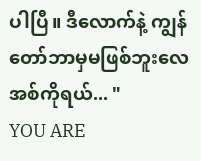ပါပြီ။ ဒီလောက်နဲ့ ကျွန်တော်ဘာမှမဖြစ်ဘူးလေ အစ်ကိုရယ်... "
YOU ARE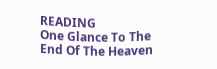READING
One Glance To The End Of The Heaven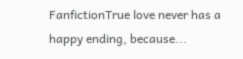FanfictionTrue love never has a happy ending, because...